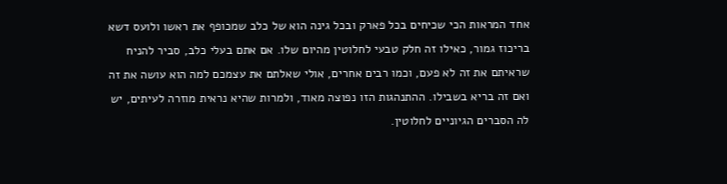אחד המראות הכי שכיחים בכל פארק ובכל גינה הוא של כלב שמכופף את ראשו ולועס דשא בריכוז גמור, כאילו זה חלק טבעי לחלוטין מהיום שלו. אם אתם בעלי כלב, סביר להניח שראיתם את זה לא פעם, וכמו רבים אחרים, אולי שאלתם את עצמכם למה הוא עושה את זה ואם זה בריא בשבילו. ההתנהגות הזו נפוצה מאוד, ולמרות שהיא נראית מוזרה לעיתים, יש לה הסברים הגיוניים לחלוטין.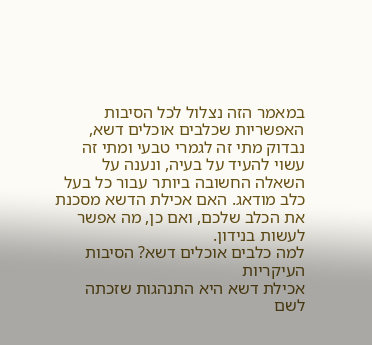במאמר הזה נצלול לכל הסיבות האפשריות שכלבים אוכלים דשא, נבדוק מתי זה לגמרי טבעי ומתי זה עשוי להעיד על בעיה, ונענה על השאלה החשובה ביותר עבור כל בעל כלב מודאג. האם אכילת הדשא מסכנת את הכלב שלכם, ואם כן, מה אפשר לעשות בנידון.
למה כלבים אוכלים דשא? הסיבות העיקריות
אכילת דשא היא התנהגות שזכתה לשם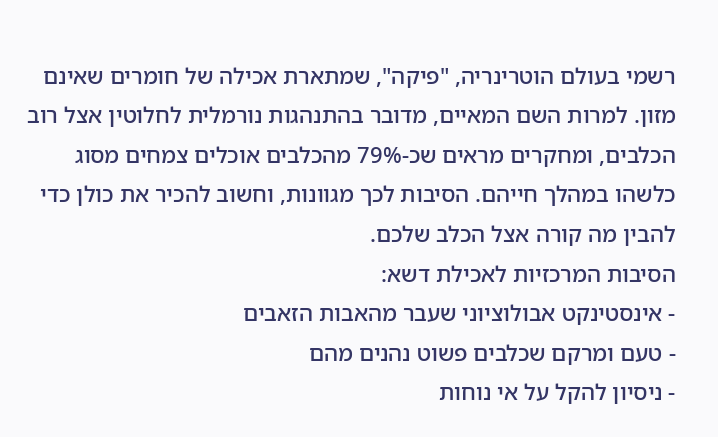רשמי בעולם הוטרינריה, "פיקה", שמתארת אכילה של חומרים שאינם מזון. למרות השם המאיים, מדובר בהתנהגות נורמלית לחלוטין אצל רוב הכלבים, ומחקרים מראים שכ-79% מהכלבים אוכלים צמחים מסוג כלשהו במהלך חייהם. הסיבות לכך מגוונות, וחשוב להכיר את כולן כדי להבין מה קורה אצל הכלב שלכם.
הסיבות המרכזיות לאכילת דשא:
- אינסטינקט אבולוציוני שעבר מהאבות הזאבים
- טעם ומרקם שכלבים פשוט נהנים מהם
- ניסיון להקל על אי נוחות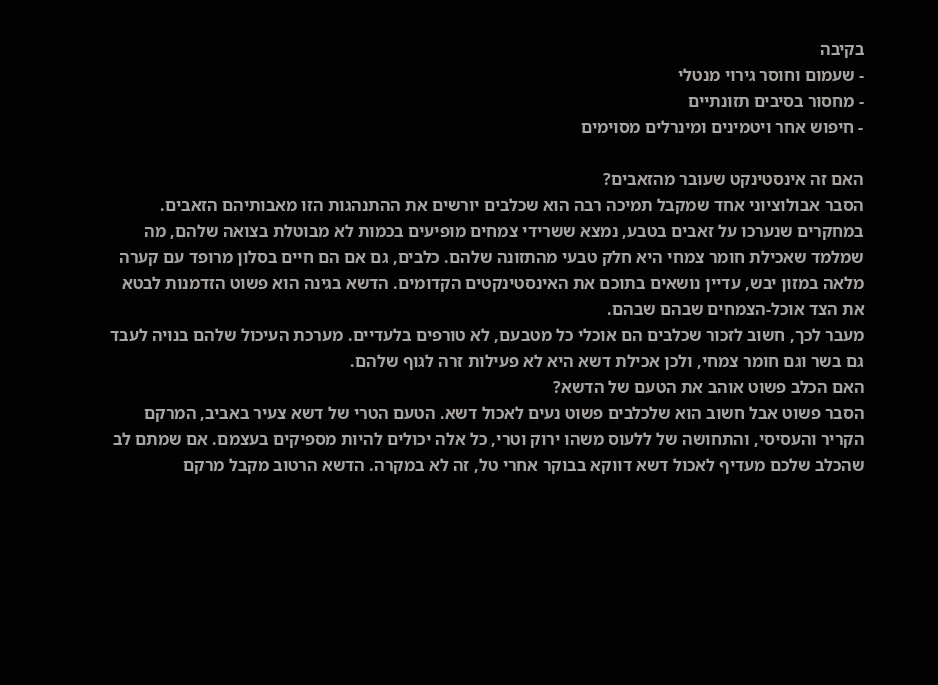בקיבה
- שעמום וחוסר גירוי מנטלי
- מחסור בסיבים תזונתיים
- חיפוש אחר ויטמינים ומינרלים מסוימים

האם זה אינסטינקט שעובר מהזאבים?
הסבר אבולוציוני אחד שמקבל תמיכה רבה הוא שכלבים יורשים את ההתנהגות הזו מאבותיהם הזאבים. במחקרים שנערכו על זאבים בטבע, נמצא ששרידי צמחים מופיעים בכמות לא מבוטלת בצואה שלהם, מה שמלמד שאכילת חומר צמחי היא חלק טבעי מהתזונה שלהם. כלבים, גם אם הם חיים בסלון מרופד עם קערה מלאה במזון יבש, עדיין נושאים בתוכם את האינסטינקטים הקדומים. הדשא בגינה הוא פשוט הזדמנות לבטא את הצד אוכל-הצמחים שבהם שבהם.
מעבר לכך, חשוב לזכור שכלבים הם אוכלי כל מטבעם, לא טורפים בלעדיים. מערכת העיכול שלהם בנויה לעבד גם בשר וגם חומר צמחי, ולכן אכילת דשא היא לא פעילות זרה לגוף שלהם.
האם הכלב פשוט אוהב את הטעם של הדשא?
הסבר פשוט אבל חשוב הוא שלכלבים פשוט נעים לאכול דשא. הטעם הטרי של דשא צעיר באביב, המרקם הקריר והעסיסי, והתחושה של ללעוס משהו ירוק וטרי, כל אלה יכולים להיות מספיקים בעצמם. אם שמתם לב שהכלב שלכם מעדיף לאכול דשא דווקא בבוקר אחרי טל, זה לא במקרה. הדשא הרטוב מקבל מרקם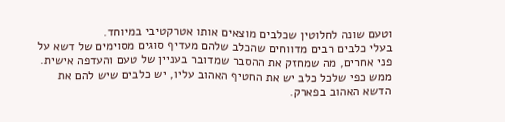וטעם שונה לחלוטין שכלבים מוצאים אותו אטרקטיבי במיוחד.
בעלי כלבים רבים מדווחים שהכלב שלהם מעדיף סוגים מסוימים של דשא על פני אחרים, מה שמחזק את ההסבר שמדובר בעניין של טעם והעדפה אישית. ממש כפי שלכל כלב יש את החטיף האהוב עליו, יש כלבים שיש להם את הדשא האהוב בפארק.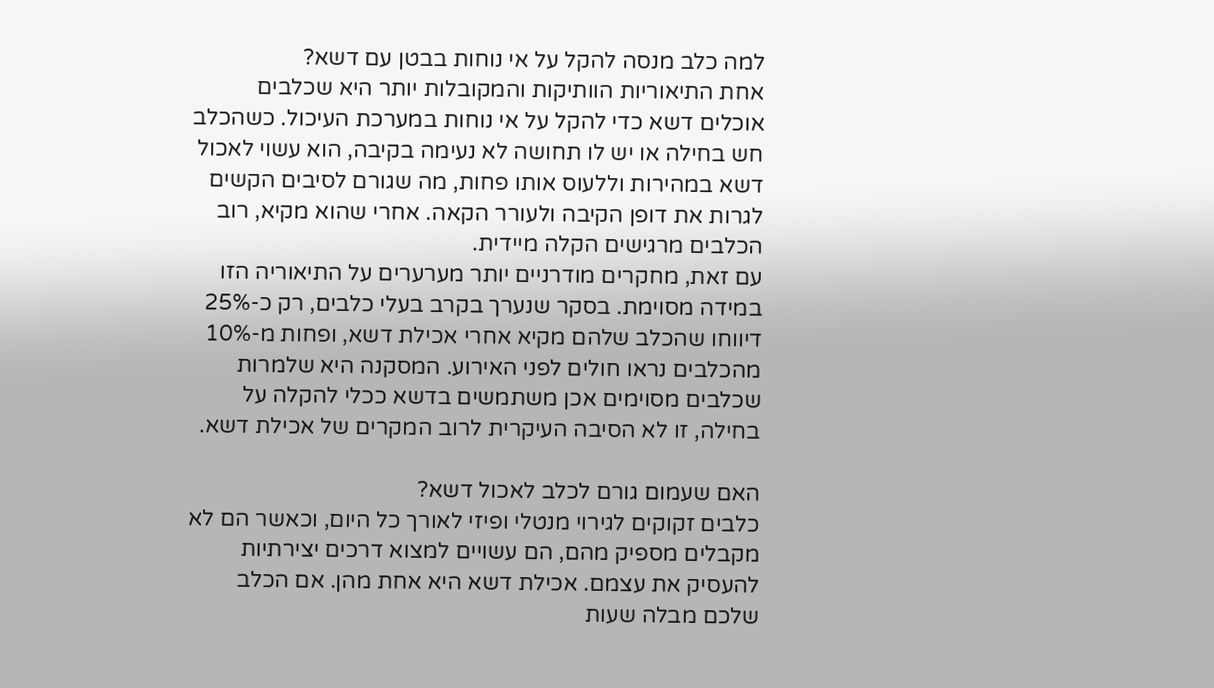למה כלב מנסה להקל על אי נוחות בבטן עם דשא?
אחת התיאוריות הוותיקות והמקובלות יותר היא שכלבים אוכלים דשא כדי להקל על אי נוחות במערכת העיכול. כשהכלב חש בחילה או יש לו תחושה לא נעימה בקיבה, הוא עשוי לאכול דשא במהירות וללעוס אותו פחות, מה שגורם לסיבים הקשים לגרות את דופן הקיבה ולעורר הקאה. אחרי שהוא מקיא, רוב הכלבים מרגישים הקלה מיידית.
עם זאת, מחקרים מודרניים יותר מערערים על התיאוריה הזו במידה מסוימת. בסקר שנערך בקרב בעלי כלבים, רק כ-25% דיווחו שהכלב שלהם מקיא אחרי אכילת דשא, ופחות מ-10% מהכלבים נראו חולים לפני האירוע. המסקנה היא שלמרות שכלבים מסוימים אכן משתמשים בדשא ככלי להקלה על בחילה, זו לא הסיבה העיקרית לרוב המקרים של אכילת דשא.

האם שעמום גורם לכלב לאכול דשא?
כלבים זקוקים לגירוי מנטלי ופיזי לאורך כל היום, וכאשר הם לא מקבלים מספיק מהם, הם עשויים למצוא דרכים יצירתיות להעסיק את עצמם. אכילת דשא היא אחת מהן. אם הכלב שלכם מבלה שעות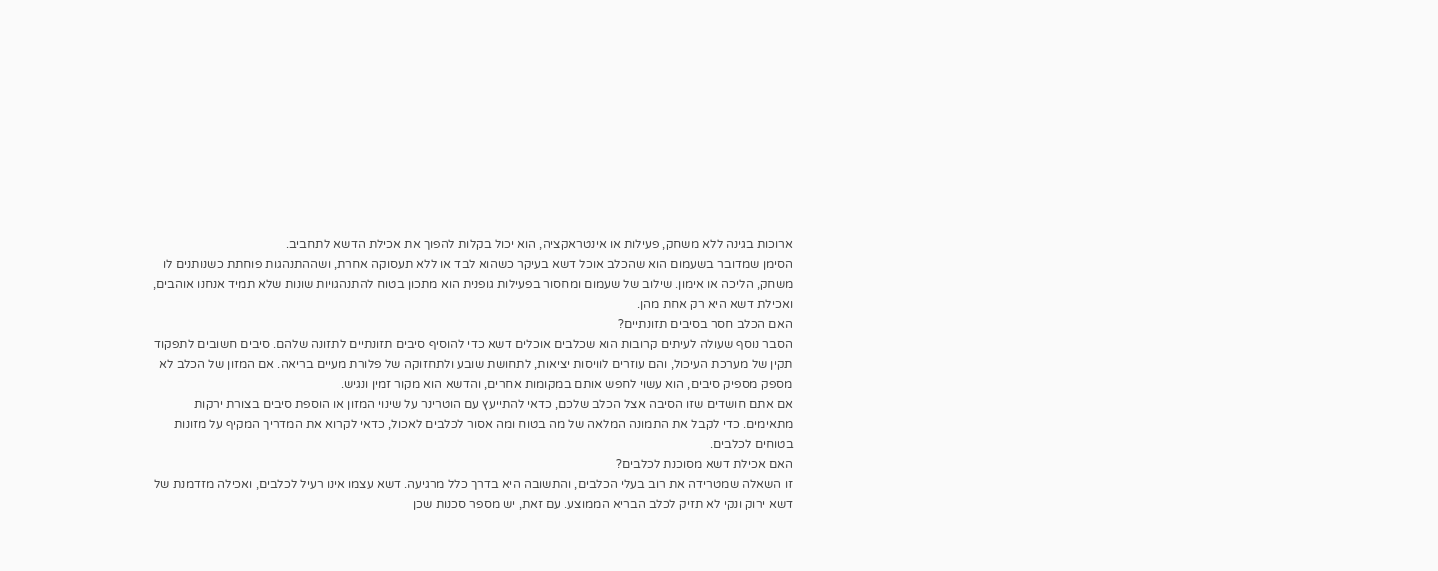ארוכות בגינה ללא משחק, פעילות או אינטראקציה, הוא יכול בקלות להפוך את אכילת הדשא לתחביב.
הסימן שמדובר בשעמום הוא שהכלב אוכל דשא בעיקר כשהוא לבד או ללא תעסוקה אחרת, ושההתנהגות פוחתת כשנותנים לו משחק, הליכה או אימון. שילוב של שעמום ומחסור בפעילות גופנית הוא מתכון בטוח להתנהגויות שונות שלא תמיד אנחנו אוהבים, ואכילת דשא היא רק אחת מהן.
האם הכלב חסר בסיבים תזונתיים?
הסבר נוסף שעולה לעיתים קרובות הוא שכלבים אוכלים דשא כדי להוסיף סיבים תזונתיים לתזונה שלהם. סיבים חשובים לתפקוד תקין של מערכת העיכול, והם עוזרים לוויסות יציאות, לתחושת שובע ולתחזוקה של פלורת מעיים בריאה. אם המזון של הכלב לא מספק מספיק סיבים, הוא עשוי לחפש אותם במקומות אחרים, והדשא הוא מקור זמין ונגיש.
אם אתם חושדים שזו הסיבה אצל הכלב שלכם, כדאי להתייעץ עם הוטרינר על שינוי המזון או הוספת סיבים בצורת ירקות מתאימים. כדי לקבל את התמונה המלאה של מה בטוח ומה אסור לכלבים לאכול, כדאי לקרוא את המדריך המקיף על מזונות בטוחים לכלבים.
האם אכילת דשא מסוכנת לכלבים?
זו השאלה שמטרידה את רוב בעלי הכלבים, והתשובה היא בדרך כלל מרגיעה. דשא עצמו אינו רעיל לכלבים, ואכילה מזדמנת של דשא ירוק ונקי לא תזיק לכלב הבריא הממוצע. עם זאת, יש מספר סכנות שכן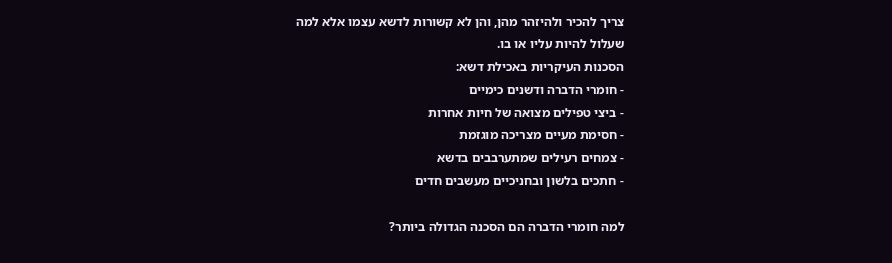צריך להכיר ולהיזהר מהן, והן לא קשורות לדשא עצמו אלא למה שעלול להיות עליו או בו.
הסכנות העיקריות באכילת דשא:
- חומרי הדברה ודשנים כימיים
- ביצי טפילים מצואה של חיות אחרות
- חסימת מעיים מצריכה מוגזמת
- צמחים רעילים שמתערבבים בדשא
- חתכים בלשון ובחניכיים מעשבים חדים

למה חומרי הדברה הם הסכנה הגדולה ביותר?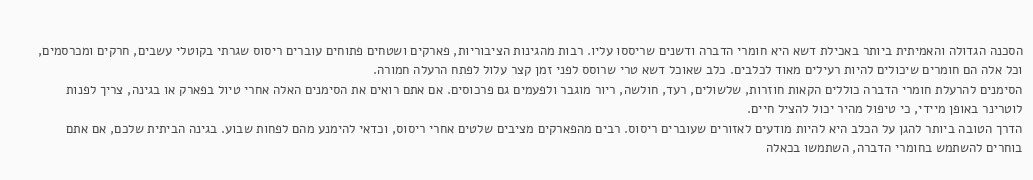הסכנה הגדולה והאמיתית ביותר באכילת דשא היא חומרי הדברה ודשנים שריססו עליו. רבות מהגינות הציבוריות, פארקים ושטחים פתוחים עוברים ריסוס שגרתי בקוטלי עשבים, חרקים ומכרסמים, וכל אלה הם חומרים שיכולים להיות רעילים מאוד לכלבים. כלב שאוכל דשא טרי שרוסס לפני זמן קצר עלול לפתח הרעלה חמורה.
הסימנים להרעלת חומרי הדברה כוללים הקאות חוזרות, שלשולים, רעד, חולשה, ריור מוגבר ולפעמים גם פרכוסים. אם אתם רואים את הסימנים האלה אחרי טיול בפארק או בגינה, צריך לפנות לוטרינר באופן מיידי, כי טיפול מהיר יכול להציל חיים.
הדרך הטובה ביותר להגן על הכלב היא להיות מודעים לאזורים שעוברים ריסוס. רבים מהפארקים מציבים שלטים אחרי ריסוס, וכדאי להימנע מהם לפחות שבוע. בגינה הביתית שלכם, אם אתם בוחרים להשתמש בחומרי הדברה, השתמשו בכאלה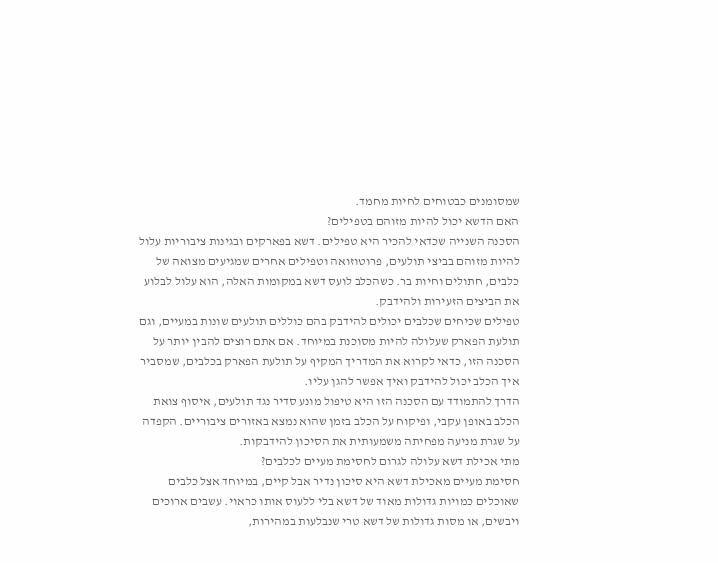שמסומנים כבטוחים לחיות מחמד.
האם הדשא יכול להיות מזוהם בטפילים?
הסכנה השנייה שכדאי להכיר היא טפילים. דשא בפארקים ובגינות ציבוריות עלול להיות מזוהם בביצי תולעים, פרוטוזואה וטפילים אחרים שמגיעים מצואה של כלבים, חתולים וחיות בר. כשהכלב לועס דשא במקומות האלה, הוא עלול לבלוע את הביצים הזעירות ולהידבק.
טפילים שכיחים שכלבים יכולים להידבק בהם כוללים תולעים שונות במעיים, וגם תולעת הפארק שעלולה להיות מסוכנת במיוחד. אם אתם רוצים להבין יותר על הסכנה הזו, כדאי לקרוא את המדריך המקיף על תולעת הפארק בכלבים, שמסביר איך הכלב יכול להידבק ואיך אפשר להגן עליו.
הדרך להתמודד עם הסכנה הזו היא טיפול מונע סדיר נגד תולעים, איסוף צואת הכלב באופן עקבי, ופיקוח על הכלב בזמן שהוא נמצא באזורים ציבוריים. הקפדה על שגרת מניעה מפחיתה משמעותית את הסיכון להידבקות.
מתי אכילת דשא עלולה לגרום לחסימת מעיים לכלבים?
חסימת מעיים מאכילת דשא היא סיכון נדיר אבל קיים, במיוחד אצל כלבים שאוכלים כמויות גדולות מאוד של דשא בלי ללעוס אותו כראוי. עשבים ארוכים ויבשים, או מסות גדולות של דשא טרי שנבלעות במהירות,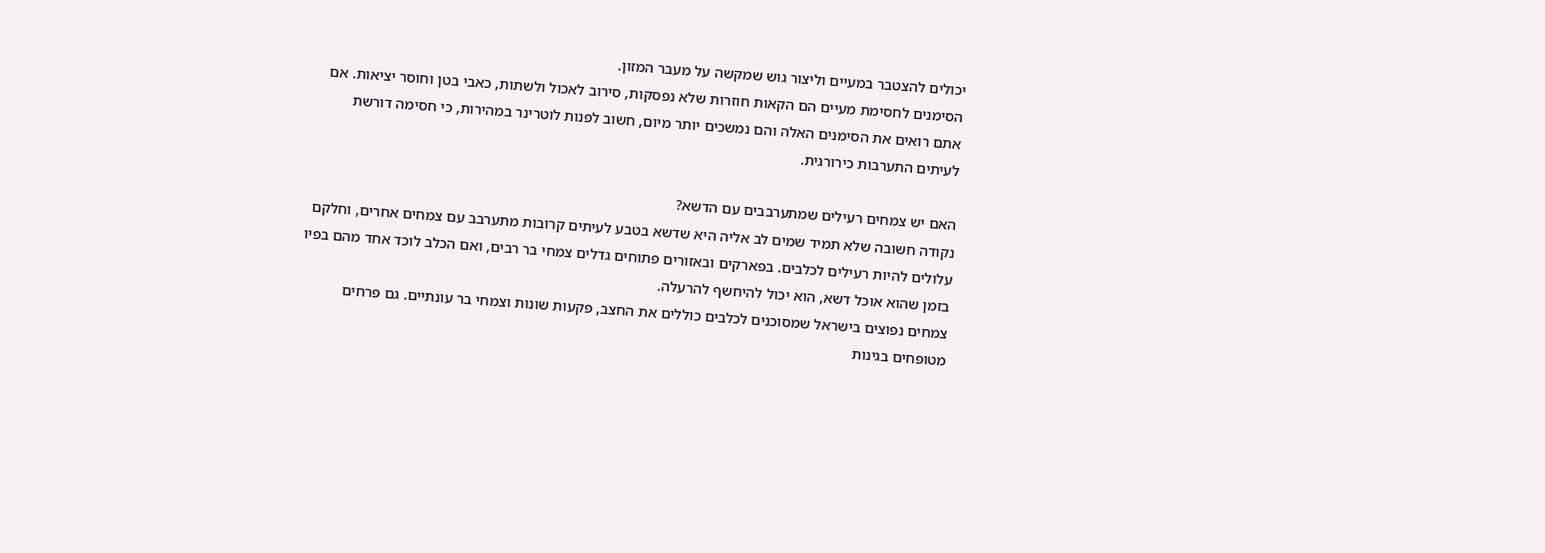יכולים להצטבר במעיים וליצור גוש שמקשה על מעבר המזון.
הסימנים לחסימת מעיים הם הקאות חוזרות שלא נפסקות, סירוב לאכול ולשתות, כאבי בטן וחוסר יציאות. אם אתם רואים את הסימנים האלה והם נמשכים יותר מיום, חשוב לפנות לוטרינר במהירות, כי חסימה דורשת לעיתים התערבות כירורגית.

האם יש צמחים רעילים שמתערבבים עם הדשא?
נקודה חשובה שלא תמיד שמים לב אליה היא שדשא בטבע לעיתים קרובות מתערבב עם צמחים אחרים, וחלקם עלולים להיות רעילים לכלבים. בפארקים ובאזורים פתוחים גדלים צמחי בר רבים, ואם הכלב לוכד אחד מהם בפיו בזמן שהוא אוכל דשא, הוא יכול להיחשף להרעלה.
צמחים נפוצים בישראל שמסוכנים לכלבים כוללים את החצב, פקעות שונות וצמחי בר עונתיים. גם פרחים מטופחים בגינות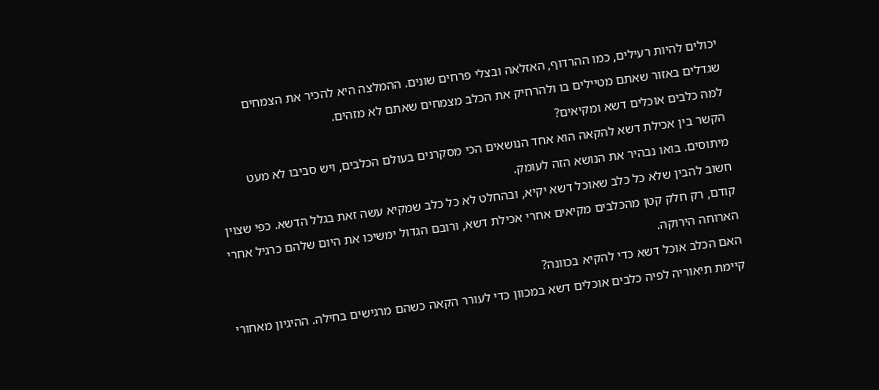יכולים להיות רעילים, כמו ההרדוף, האזלאה ובצלי פרחים שונים. ההמלצה היא להכיר את הצמחים שגדלים באזור שאתם מטיילים בו ולהרחיק את הכלב מצמחים שאתם לא מזהים.
למה כלבים אוכלים דשא ומקיאים?
הקשר בין אכילת דשא להקאה הוא אחד הנושאים הכי מסקרנים בעולם הכלבים, ויש סביבו לא מעט מיתוסים. בואו נבהיר את הנושא הזה לעומק.
חשוב להבין שלא כל כלב שאוכל דשא יקיא, ובהחלט לא כל כלב שמקיא עשה זאת בגלל הדשא. כפי שצוין קודם, רק חלק קטן מהכלבים מקיאים אחרי אכילת דשא, ורובם הגדול ימשיכו את היום שלהם כרגיל אחרי הארוחה הירוקה.
האם הכלב אוכל דשא כדי להקיא בכוונה?
קיימת תיאוריה לפיה כלבים אוכלים דשא במכוון כדי לעורר הקאה כשהם מרגישים בחילה. ההיגיון מאחורי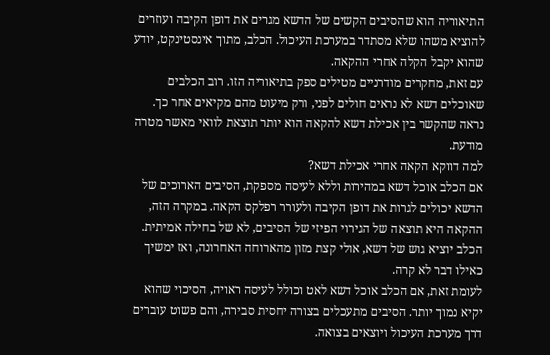התיאוריה הוא שהסיבים הקשים של הדשא מגרים את דופן הקיבה ועוזרים להוציא משהו שלא מסתדר במערכת העיכול. הכלב, מתוך אינסטינקט, יודע שהוא יקבל הקלה אחרי ההקאה.
עם זאת, מחקרים מודרניים מטילים ספק בתיאוריה הזו. רוב הכלבים שאוכלים דשא לא נראים חולים לפני, ורק מיעוט מהם מקיאים אחר כך. נראה שהקשר בין אכילת דשא להקאה הוא יותר תוצאת לוואי מאשר מטרה מודעת.
למה דווקא הקאה אחרי אכילת דשא?
אם הכלב אוכל דשא במהירות וללא לעיסה מספקת, הסיבים הארוכים של הדשא יכולים לגרות את דופן הקיבה ולעורר רפלקס הקאה. במקרה הזה, ההקאה היא תוצאה של הגירוי הפיזי של הסיבים, לא של בחילה אמיתית. הכלב יוציא גוש של דשא, אולי קצת מזון מהארוחה האחרונה, ואז ימשיך כאילו דבר לא קרה.
לעומת זאת, אם הכלב אוכל דשא לאט וכולל לעיסה ראויה, הסיכוי שהוא יקיא נמוך יותר. הסיבים מתעכלים בצורה יחסית סבירה, והם פשוט עוברים דרך מערכת העיכול ויוצאים בצואה.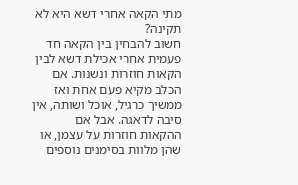מתי הקאה אחרי דשא היא לא תקינה?
חשוב להבחין בין הקאה חד פעמית אחרי אכילת דשא לבין הקאות חוזרות ונשנות. אם הכלב מקיא פעם אחת ואז ממשיך כרגיל, אוכל ושותה, אין סיבה לדאגה. אבל אם ההקאות חוזרות על עצמן, או שהן מלוות בסימנים נוספים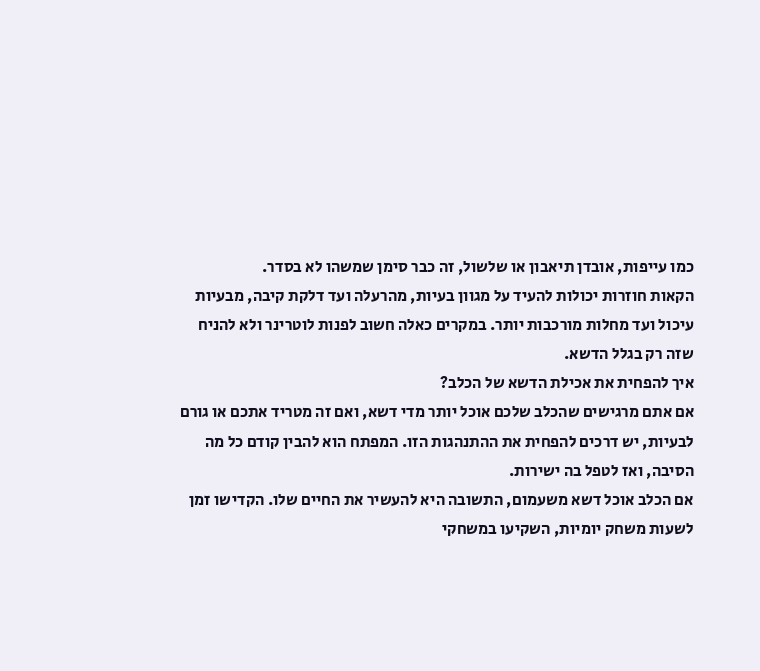כמו עייפות, אובדן תיאבון או שלשול, זה כבר סימן שמשהו לא בסדר.
הקאות חוזרות יכולות להעיד על מגוון בעיות, מהרעלה ועד דלקת קיבה, מבעיות עיכול ועד מחלות מורכבות יותר. במקרים כאלה חשוב לפנות לוטרינר ולא להניח שזה רק בגלל הדשא.
איך להפחית את אכילת הדשא של הכלב?
אם אתם מרגישים שהכלב שלכם אוכל יותר מדי דשא, ואם זה מטריד אתכם או גורם לבעיות, יש דרכים להפחית את ההתנהגות הזו. המפתח הוא להבין קודם כל מה הסיבה, ואז לטפל בה ישירות.
אם הכלב אוכל דשא משעמום, התשובה היא להעשיר את החיים שלו. הקדישו זמן לשעות משחק יומיות, השקיעו במשחקי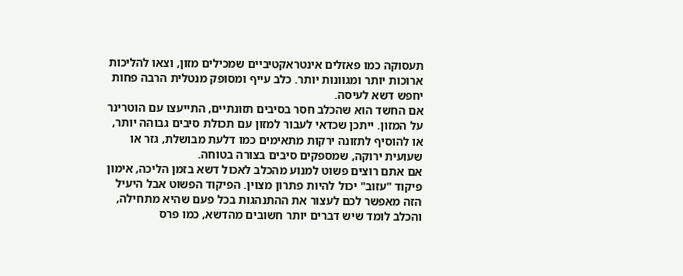תעסוקה כמו פאזלים אינטראקטיביים שמכילים מזון, וצאו להליכות ארוכות יותר ומגוונות יותר. כלב עייף ומסופק מנטלית הרבה פחות יחפש דשא לעיסה.
אם החשד הוא שהכלב חסר בסיבים תזונתיים, התייעצו עם הוטרינר על המזון. ייתכן שכדאי לעבור למזון עם תכולת סיבים גבוהה יותר, או להוסיף לתזונה ירקות מתאימים כמו דלעת מבושלת, גזר או שעועית ירוקה, שמספקים סיבים בצורה בטוחה.
אם אתם רוצים פשוט למנוע מהכלב לאכול דשא בזמן הליכה, אימון פיקוד "עזוב" יכול להיות פתרון מצוין. הפיקוד הפשוט אבל היעיל הזה מאפשר לכם לעצור את ההתנהגות בכל פעם שהיא מתחילה, והכלב לומד שיש דברים יותר חשובים מהדשא, כמו פרס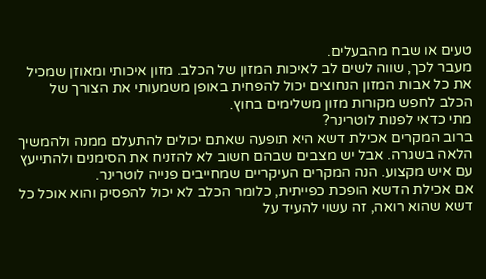טעים או שבח מהבעלים.
מעבר לכך, שווה לשים לב לאיכות המזון של הכלב. מזון איכותי ומאוזן שמכיל את כל אבות המזון הנחוצים יכול להפחית באופן משמעותי את הצורך של הכלב לחפש מקורות מזון משלימים בחוץ.
מתי כדאי לפנות לוטרינר?
ברוב המקרים אכילת דשא היא תופעה שאתם יכולים להתעלם ממנה ולהמשיך הלאה בשגרה. אבל יש מצבים שבהם חשוב לא להזניח את הסימנים ולהתייעץ עם איש מקצוע. הנה המקרים העיקריים שמחייבים פנייה לוטרינר.
אם אכילת הדשא הופכת כפייתית, כלומר הכלב לא יכול להפסיק והוא אוכל כל דשא שהוא רואה, זה עשוי להעיד על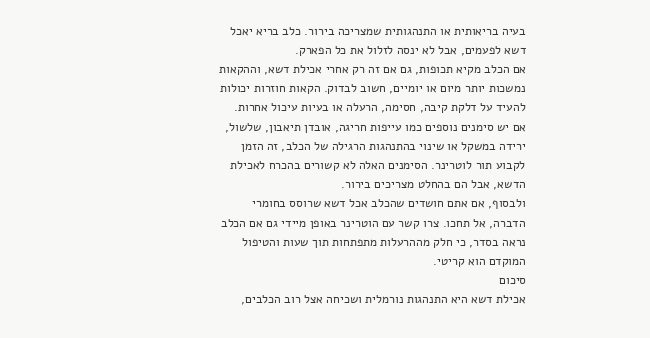בעיה בריאותית או התנהגותית שמצריכה בירור. כלב בריא יאכל דשא לפעמים, אבל לא ינסה לזלול את כל הפארק.
אם הכלב מקיא תכופות, גם אם זה רק אחרי אכילת דשא, וההקאות נמשכות יותר מיום או יומיים, חשוב לבדוק. הקאות חוזרות יכולות להעיד על דלקת קיבה, חסימה, הרעלה או בעיות עיכול אחרות.
אם יש סימנים נוספים כמו עייפות חריגה, אובדן תיאבון, שלשול, ירידה במשקל או שינוי בהתנהגות הרגילה של הכלב, זה הזמן לקבוע תור לוטרינר. הסימנים האלה לא קשורים בהכרח לאכילת הדשא, אבל הם בהחלט מצריכים בירור.
ולבסוף, אם אתם חושדים שהכלב אכל דשא שרוסס בחומרי הדברה, אל תחכו. צרו קשר עם הוטרינר באופן מיידי גם אם הכלב נראה בסדר, כי חלק מההרעלות מתפתחות תוך שעות והטיפול המוקדם הוא קריטי.
סיכום
אכילת דשא היא התנהגות נורמלית ושכיחה אצל רוב הכלבים,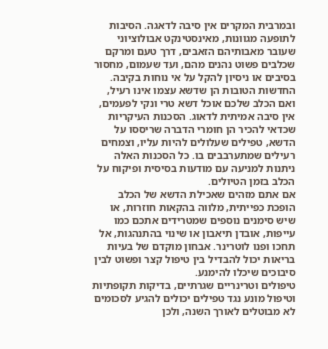ובמרבית המקרים אין סיבה לדאגה. הסיבות לתופעה מגוונות, מאינסטינקט אבולוציוני שעובר מאבותיהם הזאבים, דרך טעם ומרקם שכלבים פשוט נהנים מהם, ועד שעמום, מחסור בסיבים או ניסיון להקל על אי נוחות בקיבה.
החדשות הטובות הן שדשא עצמו אינו רעיל, ואם הכלב שלכם אוכל דשא טרי ונקי לפעמים, אין סיבה אמיתית לדאוג. הסכנות העיקריות שכדאי להכיר הן חומרי הדברה שריססו על הדשא, טפילים שעלולים להיות עליו, וצמחים רעילים שמתערבבים בו. כל הסכנות האלה ניתנות למניעה עם מודעות בסיסית ופיקוח על הכלב בזמן הטיולים.
אם אתם מזהים שאכילת הדשא של הכלב הופכת כפייתית, מלווה בהקאות חוזרות, או שיש סימנים נוספים שמטרידים אתכם כמו עייפות, אובדן תיאבון או שינוי בהתנהגות, אל תחכו ופנו לוטרינר. אבחון מוקדם של בעיות בריאות יכול להבדיל בין טיפול קצר ופשוט לבין סיבוכים שיכלו להימנע.
טיפולים וטרינריים שגרתיים, בדיקות תקופתיות וטיפול מונע נגד טפילים יכולים להגיע לסכומים לא מבוטלים לאורך השנה, ולכן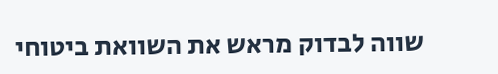שווה לבדוק מראש את השוואת ביטוחי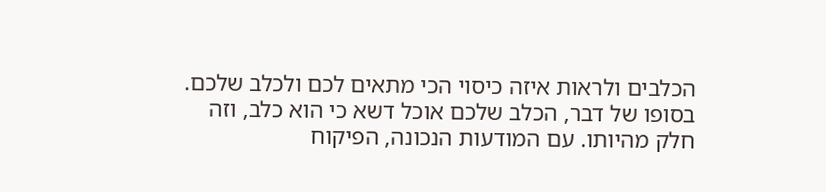הכלבים ולראות איזה כיסוי הכי מתאים לכם ולכלב שלכם.
בסופו של דבר, הכלב שלכם אוכל דשא כי הוא כלב, וזה חלק מהיותו. עם המודעות הנכונה, הפיקוח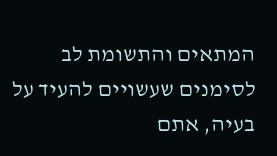המתאים והתשומת לב לסימנים שעשויים להעיד על בעיה, אתם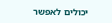יכולים לאפשר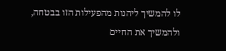לו להמשיך ליהנות מהפעילות הזו בבטחה, ולהמשיך את החיים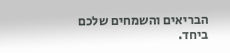הבריאים והשמחים שלכם ביחד.